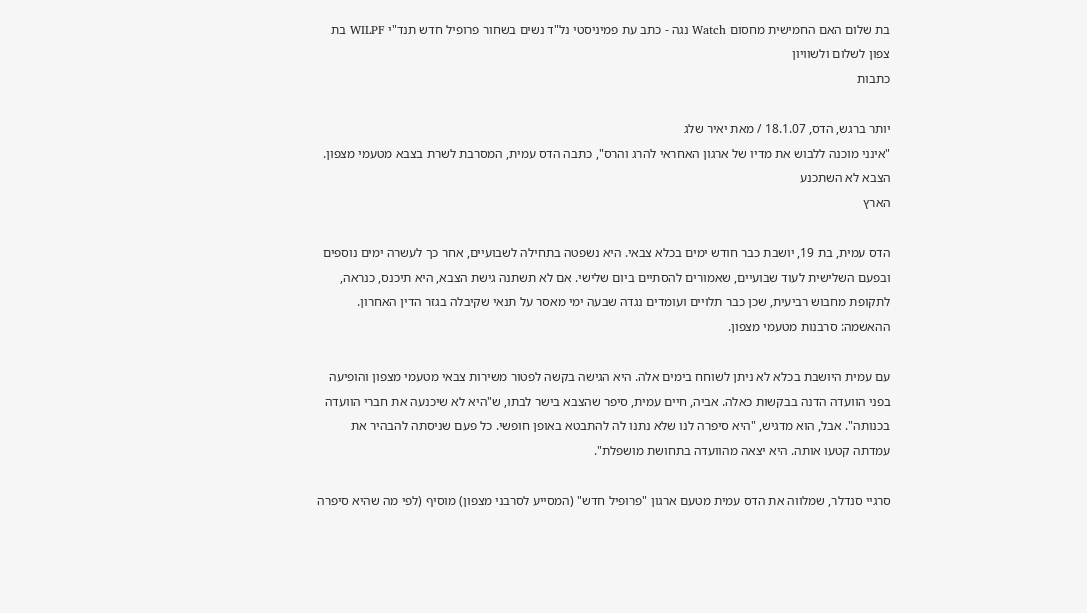בת שלום האם החמישית מחסום Watch נגה - כתב עת פמיניסטי נל"ד נשים בשחור פרופיל חדש תנד"י WILPF בת צפון לשלום ולשוויון
כתבות

יותר ברגש, הדס, 18.1.07 / מאת יאיר שלג
"אינני מוכנה ללבוש את מדיו של ארגון האחראי להרג והרס", כתבה הדס עמית, המסרבת לשרת בצבא מטעמי מצפון. הצבא לא השתכנע
הארץ

הדס עמית, בת 19, יושבת כבר חודש ימים בכלא צבאי. היא נשפטה בתחילה לשבועיים, אחר כך לעשרה ימים נוספים ובפעם השלישית לעוד שבועיים, שאמורים להסתיים ביום שלישי. אם לא תשתנה גישת הצבא, היא תיכנס, כנראה, לתקופת מחבוש רביעית, שכן כבר תלויים ועומדים נגדה שבעה ימי מאסר על תנאי שקיבלה בגזר הדין האחרון. ההאשמה: סרבנות מטעמי מצפון.

עם עמית היושבת בכלא לא ניתן לשוחח בימים אלה. היא הגישה בקשה לפטור משירות צבאי מטעמי מצפון והופיעה בפני הוועדה הדנה בבקשות כאלה. אביה, חיים עמית, סיפר שהצבא בישר לבתו, ש"היא לא שיכנעה את חברי הוועדה בכנותה". אבל, הוא מדגיש, "היא סיפרה לנו שלא נתנו לה להתבטא באופן חופשי. כל פעם שניסתה להבהיר את עמדתה קטעו אותה. היא יצאה מהוועדה בתחושת מושפלת".

סרגיי סנדלר, שמלווה את הדס עמית מטעם ארגון "פרופיל חדש" (המסייע לסרבני מצפון) מוסיף (לפי מה שהיא סיפרה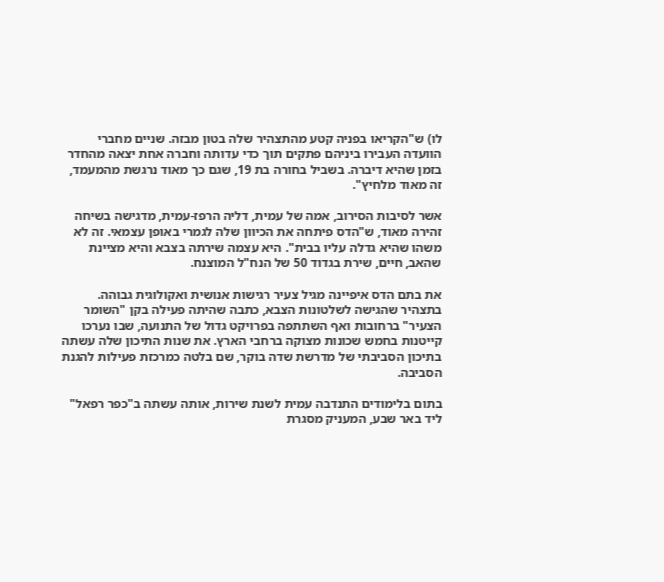לו) ש"הקריאו בפניה קטע מהתצהיר שלה בטון מבזה. שניים מחברי הוועדה העבירו ביניהם פתקים תוך כדי עדותה וחברה אחת יצאה מהחדר בזמן שהיא דיברה. בשביל בחורה בת 19, שגם כך מאוד נרגשת מהמעמד, זה מאוד מלחיץ".

אשר לסיבות הסירוב, אמה של עמית, דליה הרפז-עמית, מדגישה בשיחה זהירה מאוד, ש"הדס פיתחה את הכיוון שלה לגמרי באופן עצמאי. זה לא משהו שהיא גדלה עליו בבית". היא עצמה שירתה בצבא והיא מציינת שהאב, חיים, שירת בגדוד 50 של הנח"ל המוצנח.

את בתם הדס איפיינה מגיל צעיר רגישות אנושית ואקולוגית גבוהה. בתצהיר שהגישה לשלטונות הצבא, כתבה שהיתה פעילה בקן "השומר הצעיר" ברחובות ואף השתתפה בפרויקט גדול של התנועה, שבו נערכו קייטנות בחמש שכונות מצוקה ברחבי הארץ. את שנות התיכון שלה עשתה בתיכון הסביבתי של מדרשת שדה בוקר, שם בלטה כמרכזת פעילות להגנת הסביבה.

בתום בלימודים התנדבה עמית לשנת שירות, אותה עשתה ב"כפר רפאל" ליד באר שבע, המעניק מסגרת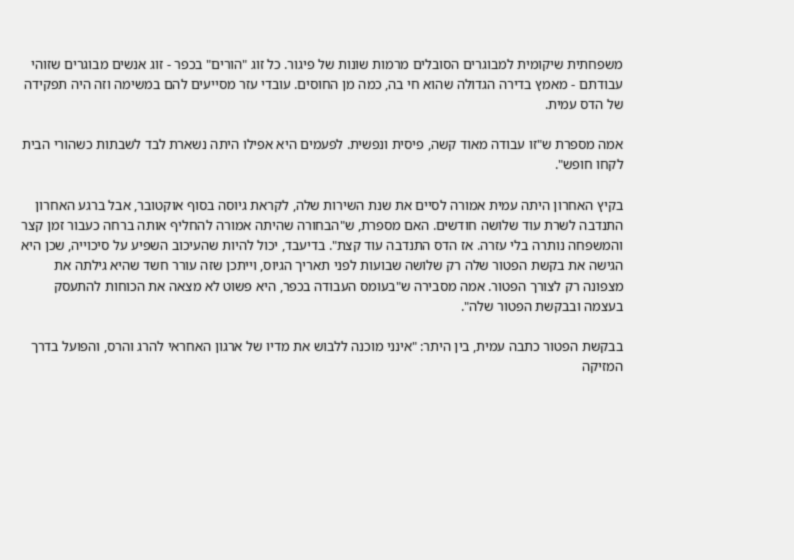משפחתית שיקומית למבוגרים הסובלים מרמות שונות של פיגור. כל זוג "הורים" בכפר - זוג אנשים מבוגרים שזוהי עבודתם - מאמץ בדירה הגדולה שהוא חי בה, כמה מן החוסים. עובדי עזר מסייעים להם במשימה וזה היה תפקידה של הדס עמית.

אמה מספרת ש"זו עבודה מאוד קשה, פיסית ונפשית. לפעמים היא אפילו היתה נשארת לבד לשבתות כשהורי הבית לקחו חופש".

בקיץ האחרון היתה עמית אמורה לסיים את שנת השירות שלה, לקראת גיוסה בסוף אוקטובר, אבל ברגע האחרון התנדבה לשרת עוד שלושה חודשים. האם מספרת, ש"הבחורה שהיתה אמורה להחליף אותה ברחה כעבור זמן קצר והמשפחה נותרה בלי עזרה. אז הדס התנדבה עוד קצת". בדיעבד, יכול להיות שהעיכוב השפיע על סיכוייה, שכן היא הגישה את בקשת הפטור שלה רק שלושה שבועות לפני תאריך הגיוס, וייתכן שזה עורר חשד שהיא גילתה את מצפונה רק לצורך הפטור. אמה מסבירה ש"בעומס העבודה בכפר, היא פשוט לא מצאה את הכוחות להתעסק בעצמה ובבקשת הפטור שלה".

בבקשת הפטור כתבה עמית, בין היתר: "אינני מוכנה ללבוש את מדיו של ארגון האחראי להרג והרס, והפועל בדרך המזיקה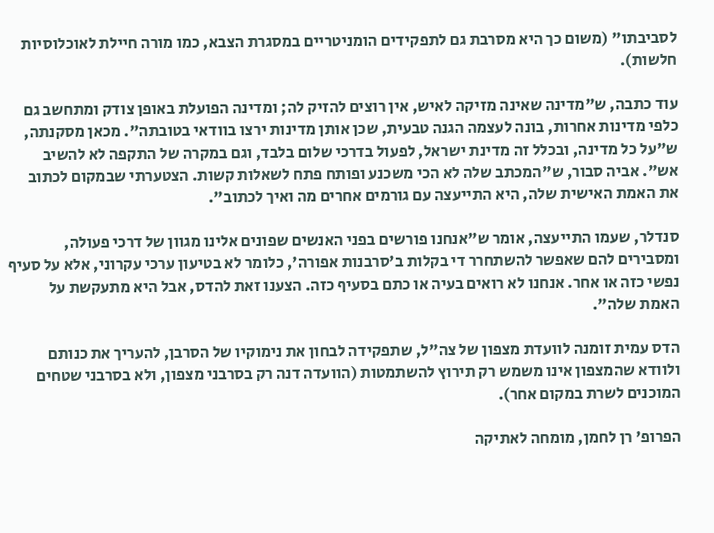לסביבתו" (משום כך היא מסרבת גם לתפקידים הומניטריים במסגרת הצבא, כמו מורה חיילת לאוכלוסיות חלשות).

עוד כתבה, ש"מדינה שאינה מזיקה לאיש, אין רוצים להזיק לה; ומדינה הפועלת באופן צודק ומתחשב גם כלפי מדינות אחרות, בונה לעצמה הגנה טבעית, שכן אותן מדינות ירצו בוודאי בטובתה". מכאן מסקנתה, ש"על כל מדינה, ובכלל זה מדינת ישראל, לפעול בדרכי שלום בלבד, וגם במקרה של התקפה לא להשיב אש". אביה סבור, ש"המכתב שלה לא הכי משכנע ופותח פתח לשאלות קשות. הצטערתי שבמקום לכתוב את האמת האישית שלה, היא התייעצה עם גורמים אחרים מה ואיך לכתוב".

סנדלר, שעמו התייעצה, אומר ש"אנחנו פורשים בפני האנשים שפונים אלינו מגוון של דרכי פעולה, ומסבירים להם שאפשר להשתחרר די בקלות ב'סרבנות אפורה', כלומר לא בטיעון ערכי עקרוני, אלא על סעיף נפשי כזה או אחר. אנחנו לא רואים בעיה או כתם בסעיף כזה. הצענו זאת להדס, אבל היא מתעקשת על האמת שלה".

הדס עמית זומנה לוועדת מצפון של צה"ל, שתפקידה לבחון את נימוקיו של הסרבן, להעריך את כנותם ולוודא שהמצפון אינו משמש רק תירוץ להשתמטות (הוועדה דנה רק בסרבני מצפון, ולא בסרבני שטחים המוכנים לשרת במקום אחר).

הפרופ' רן לחמן, מומחה לאתיקה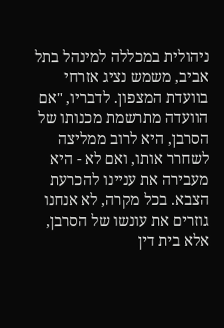ניהולית במכללה למינהל בתל אביב, משמש נציג אזרחי בוועדת המצפון. לדבריו, "אם הוועדה מתרשמת מכנותו של הסרבן, היא לרוב ממליצה לשחרר אותו, ואם לא - היא מעבירה את עניינו להכרעת הצבא. בכל מקרה, לא אנחנו גוזרים את עונשו של הסרבן, אלא בית דין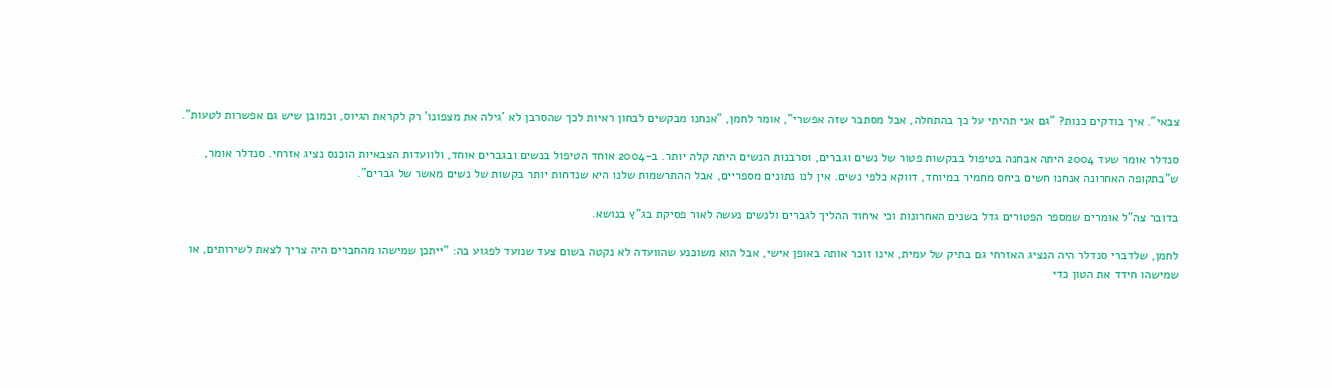צבאי". איך בודקים כנות? "גם אני תהיתי על כך בהתחלה, אבל מסתבר שזה אפשרי", אומר לחמן, "אנחנו מבקשים לבחון ראיות לכך שהסרבן לא 'גילה את מצפונו' רק לקראת הגיוס, וכמובן שיש גם אפשרות לטעות".

סנדלר אומר שעד 2004 היתה אבחנה בטיפול בבקשות פטור של נשים וגברים, וסרבנות הנשים היתה קלה יותר. ב-2004 אוחד הטיפול בנשים ובגברים אוחד, ולוועדות הצבאיות הוכנס נציג אזרחי. סנדלר אומר, ש"בתקופה האחרונה אנחנו חשים ביחס מחמיר במיוחד, דווקא כלפי נשים. אין לנו נתונים מספריים, אבל ההתרשמות שלנו היא שנדחות יותר בקשות של נשים מאשר של גברים".

בדובר צה"ל אומרים שמספר הפטורים גדל בשנים האחרונות וכי איחוד ההליך לגברים ולנשים נעשה לאור פסיקת בג"ץ בנושא.

לחמן, שלדברי סנדלר היה הנציג האזרחי גם בתיק של עמית, אינו זוכר אותה באופן אישי, אבל הוא משוכנע שהוועדה לא נקטה בשום צעד שנועד לפגוע בה: "ייתכן שמישהו מהחברים היה צריך לצאת לשירותים, או שמישהו חידד את הטון כדי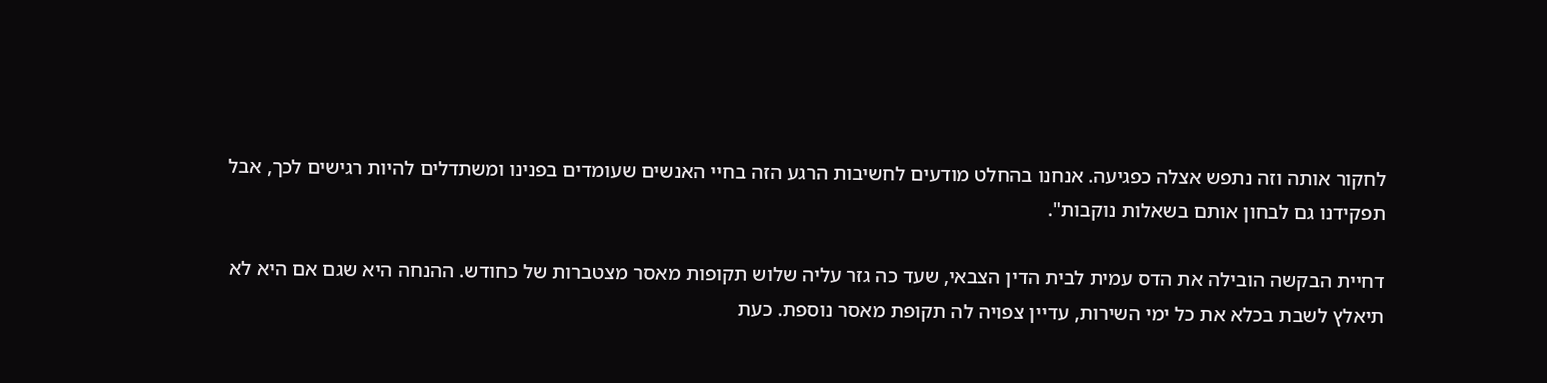לחקור אותה וזה נתפש אצלה כפגיעה. אנחנו בהחלט מודעים לחשיבות הרגע הזה בחיי האנשים שעומדים בפנינו ומשתדלים להיות רגישים לכך, אבל תפקידנו גם לבחון אותם בשאלות נוקבות".

דחיית הבקשה הובילה את הדס עמית לבית הדין הצבאי, שעד כה גזר עליה שלוש תקופות מאסר מצטברות של כחודש. ההנחה היא שגם אם היא לא תיאלץ לשבת בכלא את כל ימי השירות, עדיין צפויה לה תקופת מאסר נוספת. כעת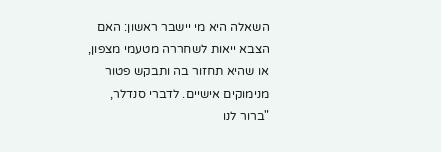השאלה היא מי יישבר ראשון: האם הצבא ייאות לשחררה מטעמי מצפון, או שהיא תחזור בה ותבקש פטור מנימוקים אישיים. לדברי סנדלר, "ברור לנו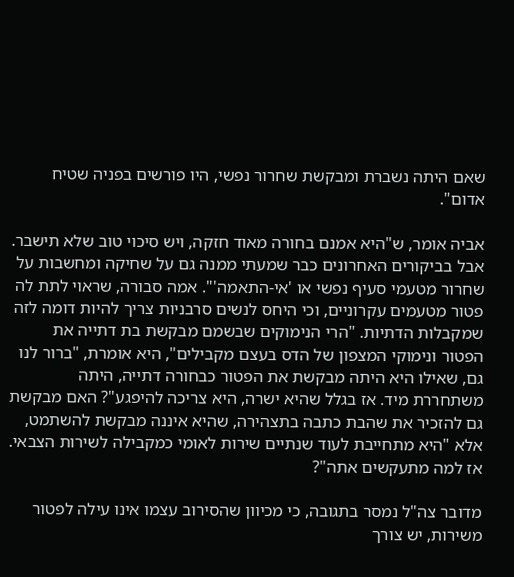שאם היתה נשברת ומבקשת שחרור נפשי, היו פורשים בפניה שטיח אדום".

אביה אומר, ש"היא אמנם בחורה מאוד חזקה, ויש סיכוי טוב שלא תישבר. אבל בביקורים האחרונים כבר שמעתי ממנה גם על שחיקה ומחשבות על שחרור מטעמי סעיף נפשי או 'אי-התאמה'". אמה סבורה, שראוי לתת לה פטור מטעמים עקרוניים, וכי היחס לנשים סרבניות צריך להיות דומה לזה שמקבלות הדתיות. "הרי הנימוקים שבשמם מבקשת בת דתייה את הפטור ונימוקי המצפון של הדס בעצם מקבילים", היא אומרת, "ברור לנו גם, שאילו היא היתה מבקשת את הפטור כבחורה דתייה, היתה משתחררת מיד. אז בגלל שהיא ישרה, היא צריכה להיפגע"? האם מבקשת גם להזכיר את שהבת כתבה בתצהירה, שהיא איננה מבקשת להשתמט, אלא "היא מתחייבת לעוד שנתיים שירות לאומי כמקבילה לשירות הצבאי. אז למה מתעקשים אתה"?

מדובר צה"ל נמסר בתגובה, כי מכיוון שהסירוב עצמו אינו עילה לפטור משירות, יש צורך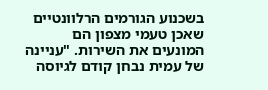בשכנוע הגורמים הרלוונטיים שאכן טעמי מצפון הם המונעים את השירות. "עניינה של עמית נבחן קודם לגיוסה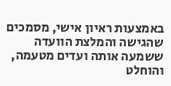באמצעות ראיון אישי, מסמכים שהגישה והמלצת הוועדה ששמעה אותה ועדים מטעמה, והוחלט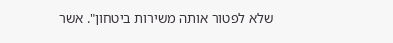שלא לפטור אותה משירות ביטחון". אשר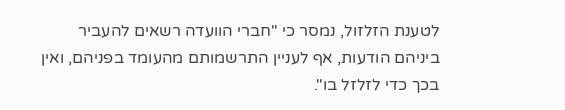לטענת הזלזול, נמסר כי "חברי הוועדה רשאים להעביר ביניהם הודעות, אף לעניין התרשמותם מהעומד בפניהם, ואין בכך כדי לזלזל בו".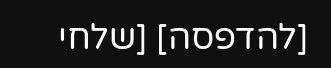[להדפסה] [שלחי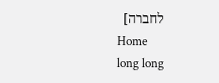לחברה]
Home
long long